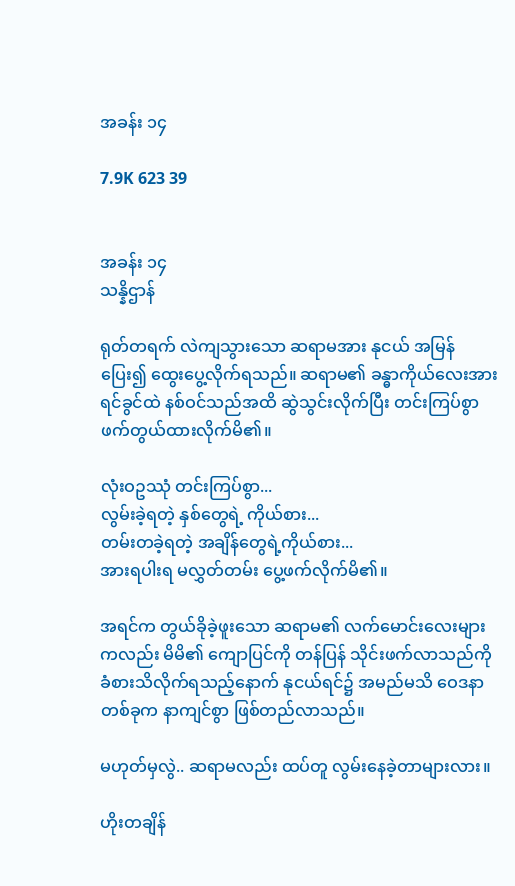အခန်း ၁၄

7.9K 623 39


အခန်း ၁၄
သန္နိဌာန်

ရုတ်တရက် လဲကျသွားသော ဆရာမအား နုငယ် အမြန် ပြေး၍ ထွေးပွေ့လိုက်ရသည်။ ဆရာမ၏ ခန္ဓာကိုယ်လေးအား ရင်ခွင်ထဲ နစ်ဝင်သည်အထိ ဆွဲသွင်းလိုက်ပြီး တင်းကြပ်စွာ ဖက်တွယ်ထားလိုက်မိ၏။

လုံးဝဥဿုံ တင်းကြပ်စွာ...
လွမ်းခဲ့ရတဲ့ နှစ်တွေရဲ့ ကိုယ်စား...
တမ်းတခဲ့ရတဲ့ အချိန်တွေရဲ့ကိုယ်စား...
အားရပါးရ မလွှတ်တမ်း ပွေ့ဖက်လိုက်မိ၏။

အရင်က တွယ်ခိုခဲ့ဖူးသော ဆရာမ၏ လက်မောင်းလေးများကလည်း မိမိ၏ ကျောပြင်ကို တန်ပြန် သိုင်းဖက်လာသည်ကို ခံစားသိလိုက်ရသည့်နောက် နုငယ်ရင်၌ အမည်မသိ ဝေဒနာတစ်ခုက နာကျင်စွာ ဖြစ်တည်လာသည်။

မဟုတ်မှလွဲ.. ဆရာမလည်း ထပ်တူ လွမ်းနေခဲ့တာများလား။

ဟိုးတချိန်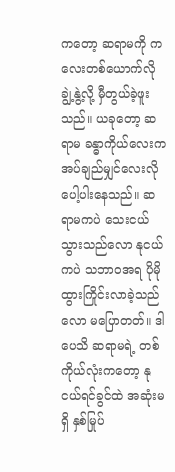ကတော့ ဆရာမကို ကလေးတစ်ယောက်လို ချွဲ့နွဲ့လို့ မှီတွယ်ခဲ့ဖူးသည်။ ယခုတော့ ဆရာမ ခန္ဓာကိုယ်လေးက အပ်ချည်မျှင်လေးလို ပေါ့ပါးနေသည်။ ဆရာမကပဲ သေးငယ်သွားသည်လော နုငယ်ကပဲ သဘာဝအရ ပိုမို ထွားကြိုင်းလာခဲ့သည်လော မပြောတတ်။ ဒါပေသိ ဆရာမရဲ့ တစ်ကိုယ်လုံးကတော့ နုငယ်ရင်ခွင်ထဲ အဆုံးမရှိ နှစ်မြုပ်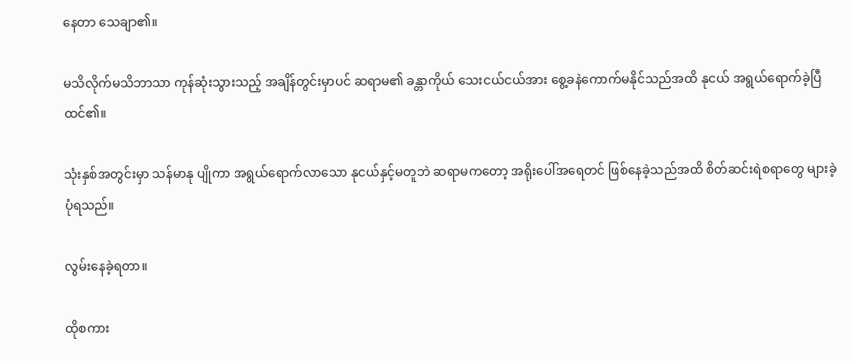နေတာ သေချာ၏။

မသိလိုက်မသိဘာသာ ကုန်ဆုံးသွားသည့် အချိန်တွင်းမှာပင် ဆရာမ၏ ခန္တာကိုယ် သေးငယ်ငယ်အား စွေ့ခနဲကောက်မနိုင်သည်အထိ နုငယ် အရွယ်ရောက်ခဲ့ပြီထင်၏။

သုံးနှစ်အတွင်းမှာ သန်မာနု ပျိုကာ အရွယ်ရောက်လာသော နုငယ်နှင့်မတူဘဲ ဆရာမကတော့ အရိုးပေါ်အ‌ရေတင် ဖြစ်နေခဲ့သည်အထိ စိတ်ဆင်းရဲစရာတွေ များခဲ့ပုံရသည်။

လွမ်းနေခဲ့ရတာ။

ထိုစကား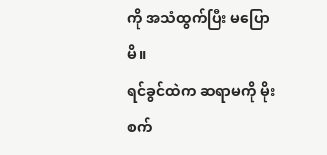ကို အသံထွက်ပြီး မပြောမိ။
ရင်ခွင်ထဲက ဆရာမကို မိုးစက်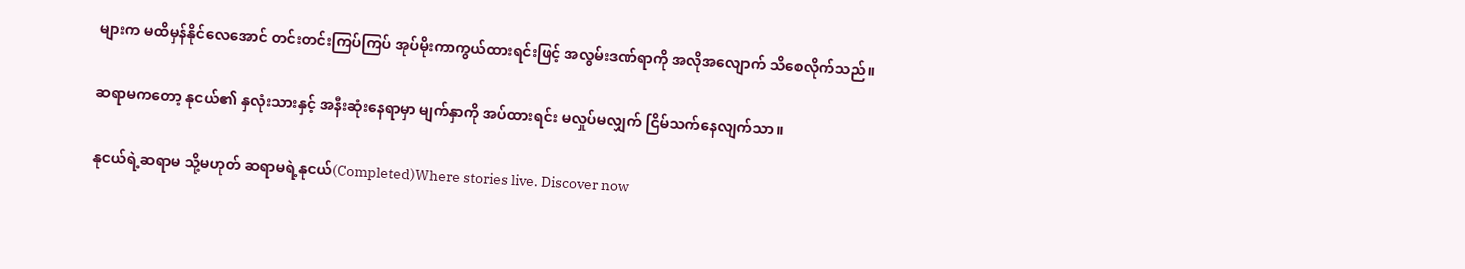များက မထိမှန်နိုင်လေအောင် တင်းတင်းကြပ်ကြပ် အုပ်မိုးကာကွယ်ထားရင်းဖြင့် အလွမ်းဒဏ်ရာကို အလိုအလျောက် သိစေလိုက်သည်။

ဆရာမကတော့ နုငယ်၏ နှလုံးသားနှင့် အနီးဆုံးနေရာမှာ မျက်နှာကို အပ်ထားရင်း မလှုပ်မလျှက် ငြိမ်သက်နေလျက်သာ။

နုငယ်ရဲ့ဆရာမ သို့မဟုတ် ဆရာမရဲ့နုငယ်(Completed)Where stories live. Discover now